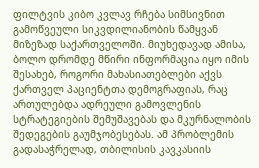ფილტვის კიბო კვლავ რჩება სიმსივნით გამოწვეული სიკვდილიანობის წამყვან მიზეზად საქართველოში. მიუხედავად ამისა, ბოლო დრომდე მწირი ინფორმაცია იყო იმის შესახებ, როგორი მახასიათებლები აქვს ქართველ პაციენტთა დემოგრაფიას, რაც ართულებდა ადრეული გამოვლენის სტრატეგიების შემუშავებას და მკურნალობის შედეგების გაუმჯობესებას. ამ პრობლემის გადასაჭრელად, თბილისის კავკასიის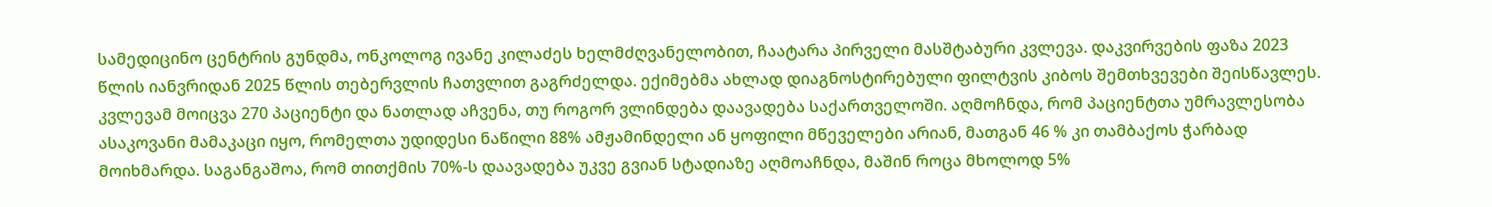სამედიცინო ცენტრის გუნდმა, ონკოლოგ ივანე კილაძეს ხელმძღვანელობით, ჩაატარა პირველი მასშტაბური კვლევა. დაკვირვების ფაზა 2023 წლის იანვრიდან 2025 წლის თებერვლის ჩათვლით გაგრძელდა. ექიმებმა ახლად დიაგნოსტირებული ფილტვის კიბოს შემთხვევები შეისწავლეს.
კვლევამ მოიცვა 270 პაციენტი და ნათლად აჩვენა, თუ როგორ ვლინდება დაავადება საქართველოში. აღმოჩნდა, რომ პაციენტთა უმრავლესობა ასაკოვანი მამაკაცი იყო, რომელთა უდიდესი ნაწილი 88% ამჟამინდელი ან ყოფილი მწეველები არიან, მათგან 46 % კი თამბაქოს ჭარბად მოიხმარდა. საგანგაშოა, რომ თითქმის 70%-ს დაავადება უკვე გვიან სტადიაზე აღმოაჩნდა, მაშინ როცა მხოლოდ 5%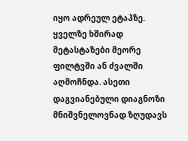იყო ადრეულ ეტაპზე. ყველზე ხშირად მეტასტაზები მეორე ფილტვში ან ძვალში აღმოჩნდა. ასეთი დაგვიანებული დიაგნოზი მნიშვნელოვნად ზღუდავს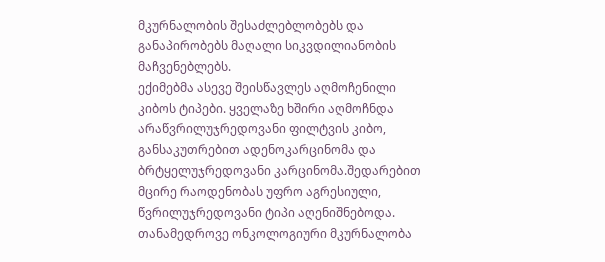მკურნალობის შესაძლებლობებს და განაპირობებს მაღალი სიკვდილიანობის მაჩვენებლებს.
ექიმებმა ასევე შეისწავლეს აღმოჩენილი კიბოს ტიპები. ყველაზე ხშირი აღმოჩნდა არაწვრილუჯრედოვანი ფილტვის კიბო, განსაკუთრებით ადენოკარცინომა და ბრტყელუჯრედოვანი კარცინომა.შედარებით მცირე რაოდენობას უფრო აგრესიული, წვრილუჯრედოვანი ტიპი აღენიშნებოდა. თანამედროვე ონკოლოგიური მკურნალობა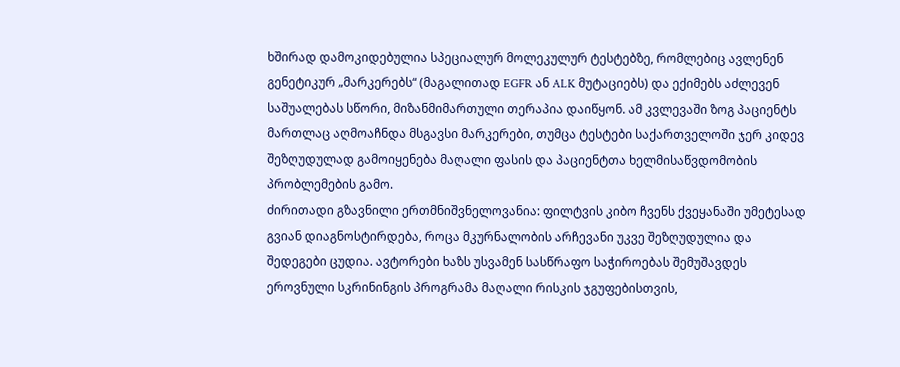ხშირად დამოკიდებულია სპეციალურ მოლეკულურ ტესტებზე, რომლებიც ავლენენ გენეტიკურ „მარკერებს“ (მაგალითად EGFR ან ALK მუტაციებს) და ექიმებს აძლევენ საშუალებას სწორი, მიზანმიმართული თერაპია დაიწყონ. ამ კვლევაში ზოგ პაციენტს მართლაც აღმოაჩნდა მსგავსი მარკერები, თუმცა ტესტები საქართველოში ჯერ კიდევ შეზღუდულად გამოიყენება მაღალი ფასის და პაციენტთა ხელმისაწვდომობის პრობლემების გამო.
ძირითადი გზავნილი ერთმნიშვნელოვანია: ფილტვის კიბო ჩვენს ქვეყანაში უმეტესად გვიან დიაგნოსტირდება, როცა მკურნალობის არჩევანი უკვე შეზღუდულია და შედეგები ცუდია. ავტორები ხაზს უსვამენ სასწრაფო საჭიროებას შემუშავდეს ეროვნული სკრინინგის პროგრამა მაღალი რისკის ჯგუფებისთვის,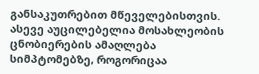განსაკუთრებით მწეველებისთვის. ასევე აუცილებელია მოსახლეობის ცნობიერების ამაღლება სიმპტომებზე, როგორიცაა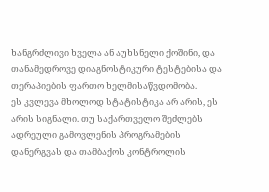ხანგრძლივი ხველა ან აუხსნელი ქოშინი, და თანამედროვე დიაგნოსტიკური ტესტებისა და თერაპიების ფართო ხელმისაწვდომობა.
ეს კვლევა მხოლოდ სტატისტიკა არ არის, ეს არის სიგნალი. თუ საქართველო შეძლებს ადრეული გამოვლენის პროგრამების დანერგვას და თამბაქოს კონტროლის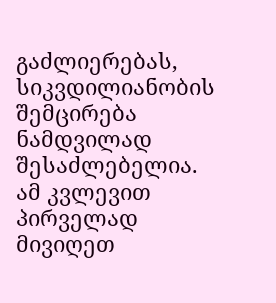გაძლიერებას, სიკვდილიანობის შემცირება ნამდვილად შესაძლებელია. ამ კვლევით პირველად მივიღეთ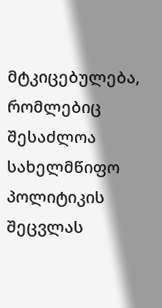მტკიცებულება, რომლებიც შესაძლოა სახელმწიფო პოლიტიკის შეცვლას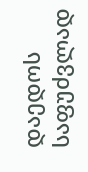დაედოს საფუძვლად